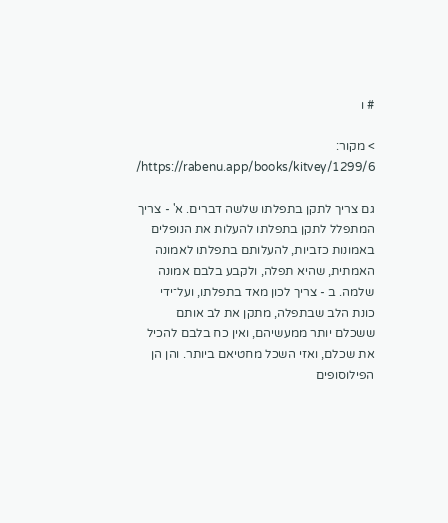# ו

> מקור: https://rabenu.app/books/kitvey/1299/6/

גם צריך לתקן בתפלתו שלשה דברים. א' - צריך המתפלל לתקן בתפלתו להעלות את הנופלים באמונות כזביות, להעלותם בתפלתו לאמונה האמתית, שהיא תפלה, ולקבע בלבם אמונה שלמה. ב - צריך לכון מאד בתפלתו, ועל־ידי כונת הלב שבתפלה, מתקן את לב אותם ששכלם יותר ממעשיהם, ואין כח בלבם להכיל את שכלם, ואזי השכל מחטיאם ביותר. והן הן הפילוסופים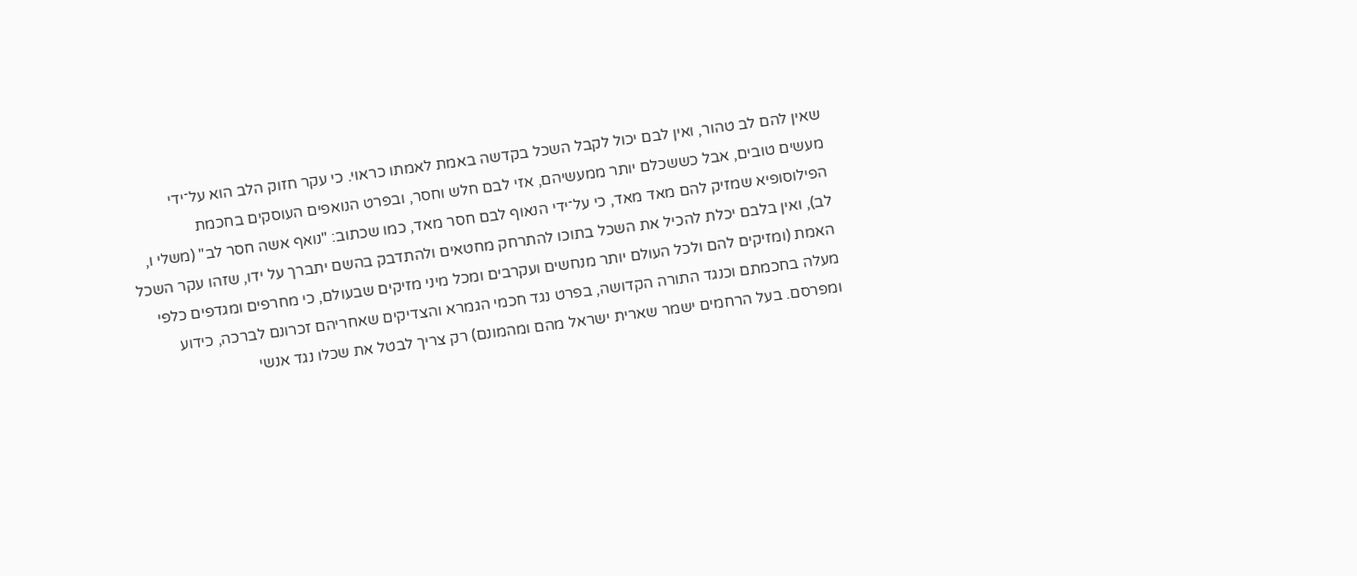שאין להם לב טהור, ואין לבם יכול לקבל השכל בקדשה באמת לאמתו כראוי. כי עקר חזוק הלב הוא על־ידי מעשים טובים, אבל כששכלם יותר ממעשיהם, אזי לבם חלש וחסר, ובפרט הנואפים העוסקים בחכמת הפילוסופיא שמזיק להם מאד מאד, כי על־ידי הנאוף לבם חסר מאד, כמו שכתוב: "נואף אשה חסר לב" (משלי ו, לב), ואין בלבם יכלת להכיל את השכל בתוכו להתרחק מחטאים ולהתדבק בהשם יתברך על ידו, שזהו עקר השכל האמת (ומזיקים להם ולכל העולם יותר מנחשים ועקרבים ומכל מיני מזיקים שבעולם, כי מחרפים ומגדפים כלפי מעלה בחכמתם וכנגד התורה הקדושה, בפרט נגד חכמי הגמרא והצדיקים שאחריהם זכרונם לברכה, כידוע ומפרסם. בעל הרחמים ישמר שארית ישראל מהם ומהמונם) רק צריך לבטל את שכלו נגד אנשי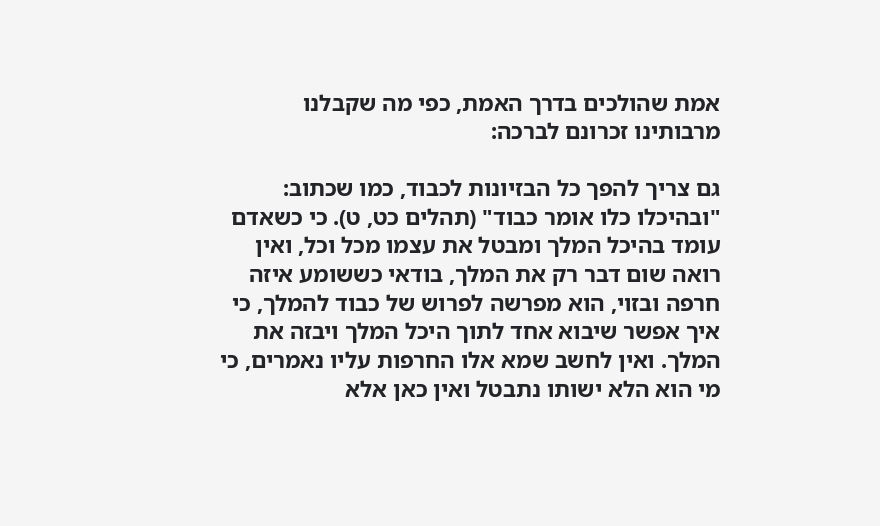אמת שהולכים בדרך האמת, כפי מה שקבלנו מרבותינו זכרונם לברכה:

גם צריך להפך כל הבזיונות לכבוד, כמו שכתוב: "ובהיכלו כלו אומר כבוד" (תהלים כט, ט). כי כשאדם עומד בהיכל המלך ומבטל את עצמו מכל וכל, ואין רואה שום דבר רק את המלך, בודאי כששומע איזה חרפה ובזוי, הוא מפרשה לפרוש של כבוד להמלך, כי איך אפשר שיבוא אחד לתוך היכל המלך ויבזה את המלך. ואין לחשב שמא אלו החרפות עליו נאמרים, כי מי הוא הלא ישותו נתבטל ואין כאן אלא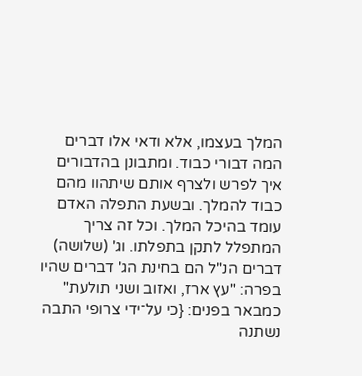המלך בעצמו, אלא ודאי אלו דברים המה דבורי כבוד. ומתבונן בהדבורים איך לפרש ולצרף אותם שיתהוו מהם כבוד להמלך. ובשעת התפלה האדם עומד בהיכל המלך. וכל זה צריך המתפלל לתקן בתפלתו. וג' (שלושה) דברים הנ"ל הם בחינת הג' דברים שהיו בפרה: "עץ ארז, ואזוב ושני תולעת" כמבאר בפנים: {כי על־ידי צרופי התבה נשתנה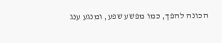הכונה להפך, כמו מפשע שפע, ומנגע ענג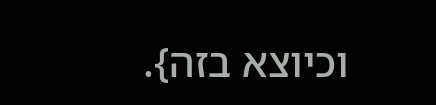וכיוצא בזה}.